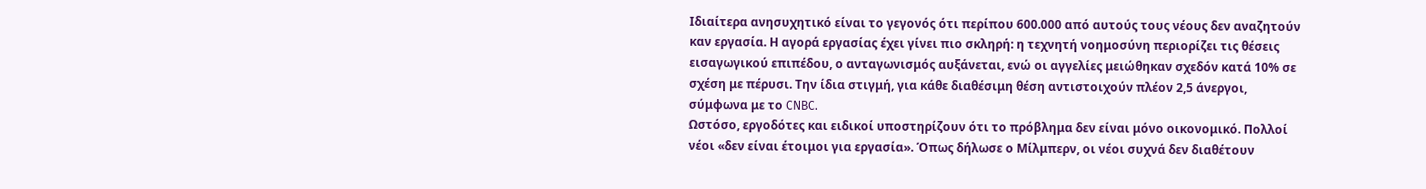Ιδιαίτερα ανησυχητικό είναι το γεγονός ότι περίπου 600.000 από αυτούς τους νέους δεν αναζητούν καν εργασία. Η αγορά εργασίας έχει γίνει πιο σκληρή: η τεχνητή νοημοσύνη περιορίζει τις θέσεις εισαγωγικού επιπέδου, ο ανταγωνισμός αυξάνεται, ενώ οι αγγελίες μειώθηκαν σχεδόν κατά 10% σε σχέση με πέρυσι. Την ίδια στιγμή, για κάθε διαθέσιμη θέση αντιστοιχούν πλέον 2,5 άνεργοι, σύμφωνα με το CNBC.
Ωστόσο, εργοδότες και ειδικοί υποστηρίζουν ότι το πρόβλημα δεν είναι μόνο οικονομικό. Πολλοί νέοι «δεν είναι έτοιμοι για εργασία». Όπως δήλωσε ο Μίλμπερν, οι νέοι συχνά δεν διαθέτουν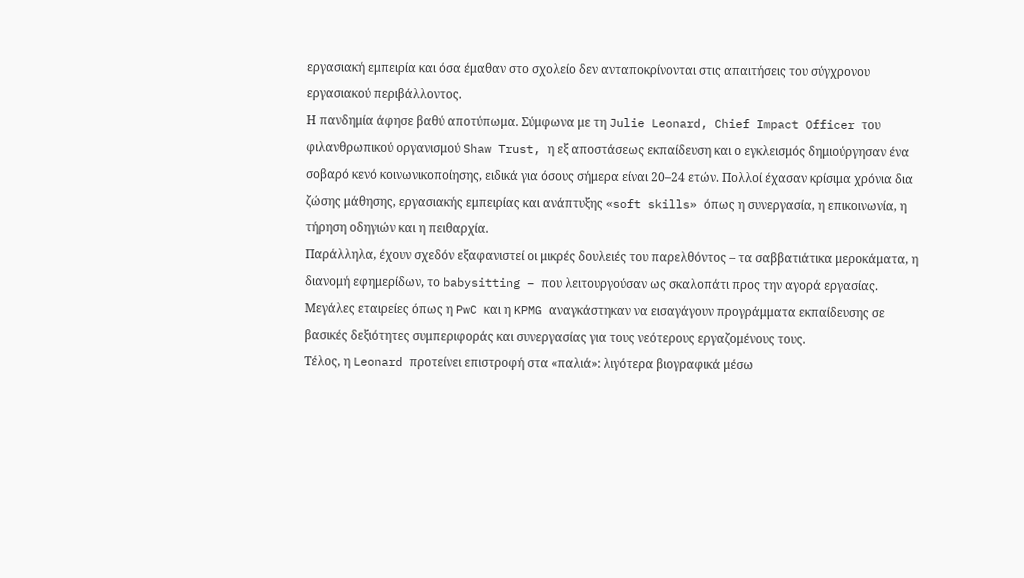εργασιακή εμπειρία και όσα έμαθαν στο σχολείο δεν ανταποκρίνονται στις απαιτήσεις του σύγχρονου εργασιακού περιβάλλοντος.
Η πανδημία άφησε βαθύ αποτύπωμα. Σύμφωνα με τη Julie Leonard, Chief Impact Officer του φιλανθρωπικού οργανισμού Shaw Trust, η εξ αποστάσεως εκπαίδευση και ο εγκλεισμός δημιούργησαν ένα σοβαρό κενό κοινωνικοποίησης, ειδικά για όσους σήμερα είναι 20–24 ετών. Πολλοί έχασαν κρίσιμα χρόνια δια ζώσης μάθησης, εργασιακής εμπειρίας και ανάπτυξης «soft skills» όπως η συνεργασία, η επικοινωνία, η τήρηση οδηγιών και η πειθαρχία.
Παράλληλα, έχουν σχεδόν εξαφανιστεί οι μικρές δουλειές του παρελθόντος – τα σαββατιάτικα μεροκάματα, η διανομή εφημερίδων, το babysitting – που λειτουργούσαν ως σκαλοπάτι προς την αγορά εργασίας. Μεγάλες εταιρείες όπως η PwC και η KPMG αναγκάστηκαν να εισαγάγουν προγράμματα εκπαίδευσης σε βασικές δεξιότητες συμπεριφοράς και συνεργασίας για τους νεότερους εργαζομένους τους.
Τέλος, η Leonard προτείνει επιστροφή στα «παλιά»: λιγότερα βιογραφικά μέσω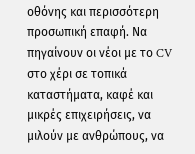οθόνης και περισσότερη προσωπική επαφή. Να πηγαίνουν οι νέοι με το CV στο χέρι σε τοπικά καταστήματα, καφέ και μικρές επιχειρήσεις, να μιλούν με ανθρώπους, να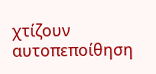χτίζουν αυτοπεποίθηση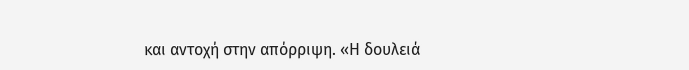και αντοχή στην απόρριψη. «Η δουλειά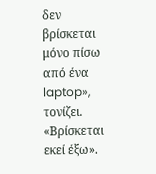δεν βρίσκεται μόνο πίσω από ένα laptop», τονίζει. «Βρίσκεται εκεί έξω».